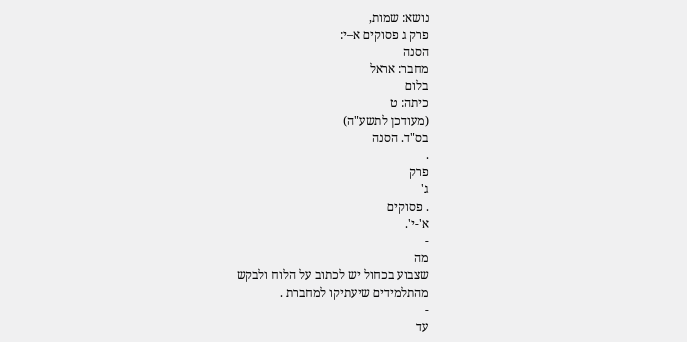נושא: שמות,
פרק ג פסוקים א–י:
הסנה
מחבר: אראל
בלום
כיתה: ט
(מעודכן לתשע"ה)
בס"ד. הסנה
.
פרק
ג'
. פסוקים
א'-י'.
-
מה
שצבוע בכחול יש לכתוב על הלוח ולבקש
מהתלמידים שיעתיקו למחברת .
-
עד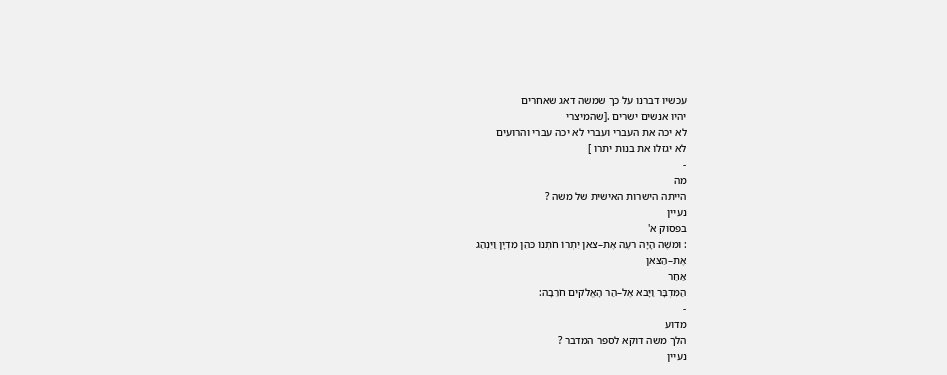עכשיו דברנו על כך שמשה דאג שאחרים
יהיו אנשים ישרים .[שהמיצרי
לא יכה את העברי ועברי לא יכה עברי והרועים
לא יגזלו את בנות יתרו ]
-
מה
הייתה הישרות האישית של משה ?
נעיין
בפסוק א'
: וּמשֶׁה הָיָה רעֶה אֶת–צאן יִתְרוֹ חֹתְנוֹ כּהֵן מִדְיָן וַיִּנְהַג
אֶת–הַצּאן
אַחַר
הַמִּדְבָּר וַיָּבא אֶל–הַר הָאֱלֹקים חֹרֵבָה:
-
מדוע
הלך משה דוקא לספר המדבר ?
נעיין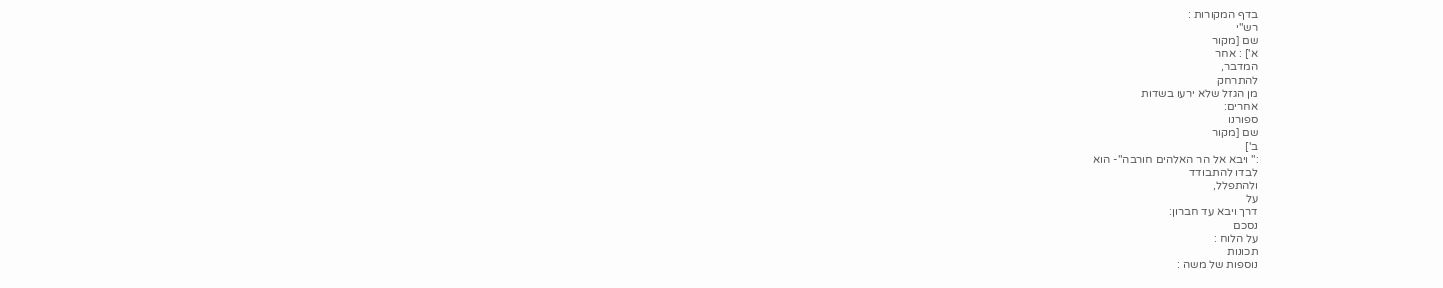בדף המקורות :
רש"י
שם [מקור
א'] : אחר
המדבר,
להתרחק
מן הגזל שלא ירעו בשדות
אחרים:
ספורנו
שם [מקור
ב']
:" ויבא אל הר האלהים חורבה"- הוא
לבדו להתבודד
ולהתפלל,
על
דרך ויבא עד חברון:
נסכם
על הלוח :
תכונות
נוספות של משה :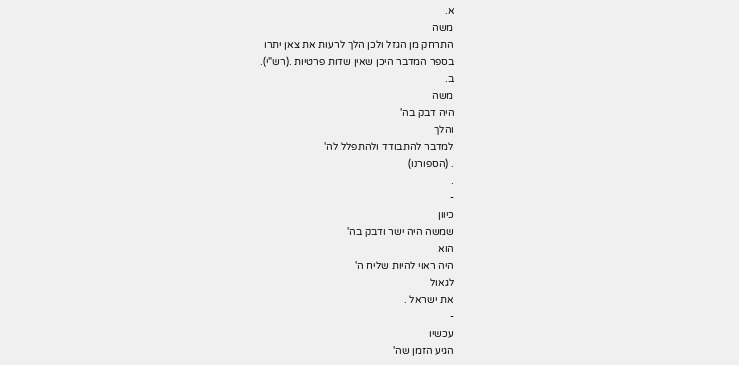א.
משה
התרחק מן הגזל ולכן הלך לרעות את צאן יתרו
בספר המדבר היכן שאין שדות פרטיות .(רש"י).
ב.
משה
היה דבק בה'
והלך
למדבר להתבודד ולהתפלל לה'
. (הספורנו)
.
-
כיוון
שמשה היה ישר ודבק בה'
הוא
היה ראוי להיות שליח ה'
לגאול
את ישראל .
-
עכשיו
הגיע הזמן שה'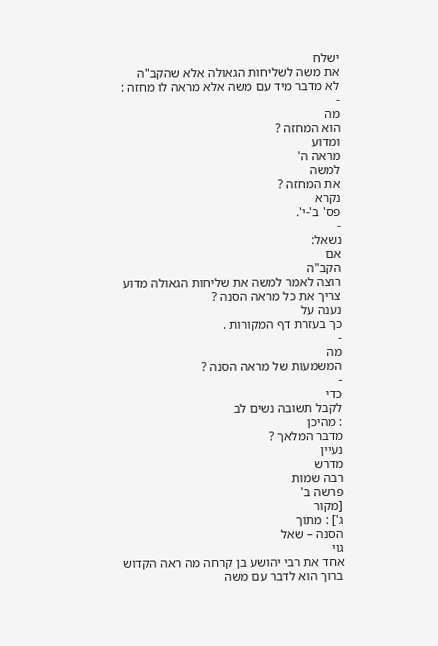ישלח
את משה לשליחות הגאולה אלא שהקב"ה
לא מדבר מיד עם משה אלא מראה לו מחזה :
-
מה
הוא המחזה ?
ומדוע
מראה ה'
למשה
את המחזה ?
נקרא
פס' ב'-י'.
-
נשאל:
אם
הקב"ה
רוצה לאמר למשה את שליחות הגאולה מדוע
צריך את כל מראה הסנה ?
נענה על
כך בעזרת דף המקורות .
-
מה
המשמעות של מראה הסנה ?
-
כדי
לקבל תשובה נשים לב
: מהיכן
מדבר המלאך ?
נעיין
מדרש
רבה שמות
פרשה ב'
[מקור
ג'] : מתוך
הסנה – שאל
גוי
אחד את רבי יהושע בן קרחה מה ראה הקדוש
ברוך הוא לדבר עם משה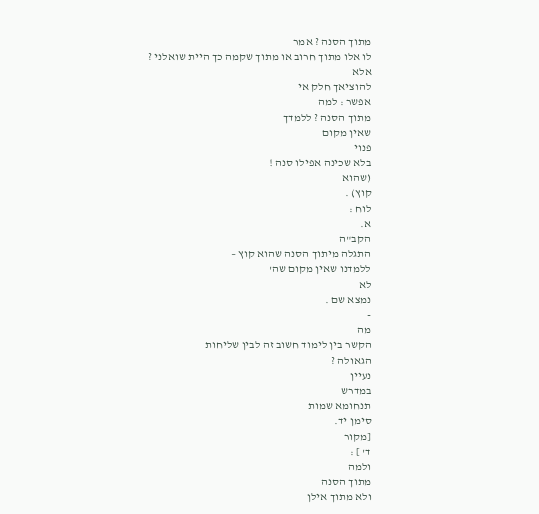מתוך הסנה ? אמר
לו אלו מתוך חרוב או מתוך שקמה כך היית שואלני ?
אלא
להוציאך חלק אי
אפשר : למה
מתוך הסנה ? ללמדך
שאין מקום
פנוי
בלא שכינה אפילו סנה !
(שהוא
קוץ) .
לוח :
א.
הקב"ה
התגלה מיתוך הסנה שהוא קוץ –
ללמדנו שאין מקום שה'
לא
נמצא שם .
-
מה
הקשר בין לימוד חשוב זה לבין שליחות
הגאולה ?
נעיין
במדרש
תנחומא שמות
סימן יד.
[מקור
ד' ] :
ולמה
מתוך הסנה
ולא מתוך אילן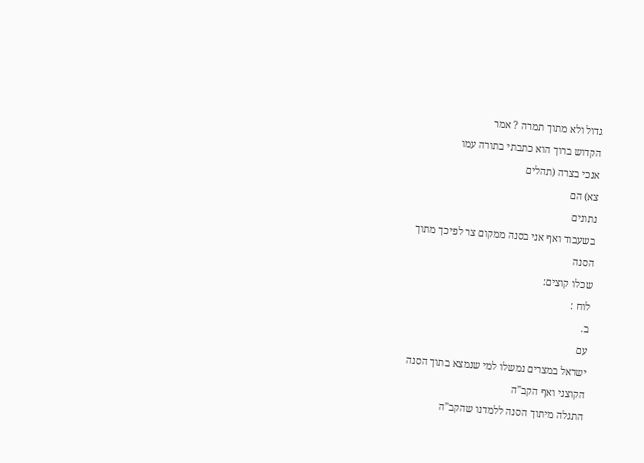גדול ולא מתוך תמרה ? אמר
הקדוש ברוך הוא כתבתי בתורה עמו
אנכי בצרה (תהלים
צא) הם
נתונים
בשעבוד ואף אני בסנה ממקום צר לפיכך מתוך
הסנה
שכלו קוצים:
לוח :
ב.
עם
ישראל במצרים נמשלו למי שנמצא בתוך הסנה
הקוצני ואף הקב"ה
התגלה מיתוך הסנה ללמדנו שהקב"ה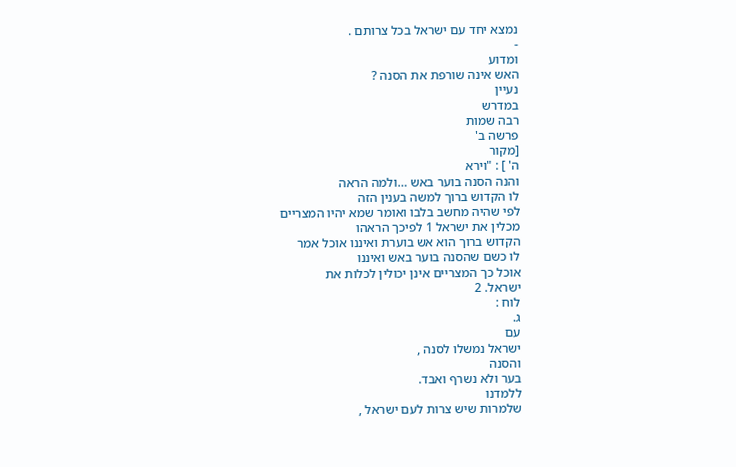נמצא יחד עם ישראל בכל צרותם .
-
ומדוע
האש אינה שורפת את הסנה ?
נעיין
במדרש
רבה שמות
פרשה ב'
[מקור
ה' ] : "וירא
והנה הסנה בוער באש …ולמה הראה
לו הקדוש ברוך למשה בענין הזה
לפי שהיה מחשב בלבו ואומר שמא יהיו המצריים
מכלין את ישראל 1 לפיכך הראהו
הקדוש ברוך הוא אש בוערת ואיננו אוכל אמר
לו כשם שהסנה בוער באש ואיננו
אוכל כך המצריים אינן יכולין לכלות את
ישראל. 2
לוח :
ג.
עם
ישראל נמשלו לסנה ,
והסנה
בער ולא נשרף ואבד.
ללמדנו
שלמרות שיש צרות לעם ישראל ,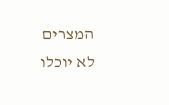המצרים
לא יוכלו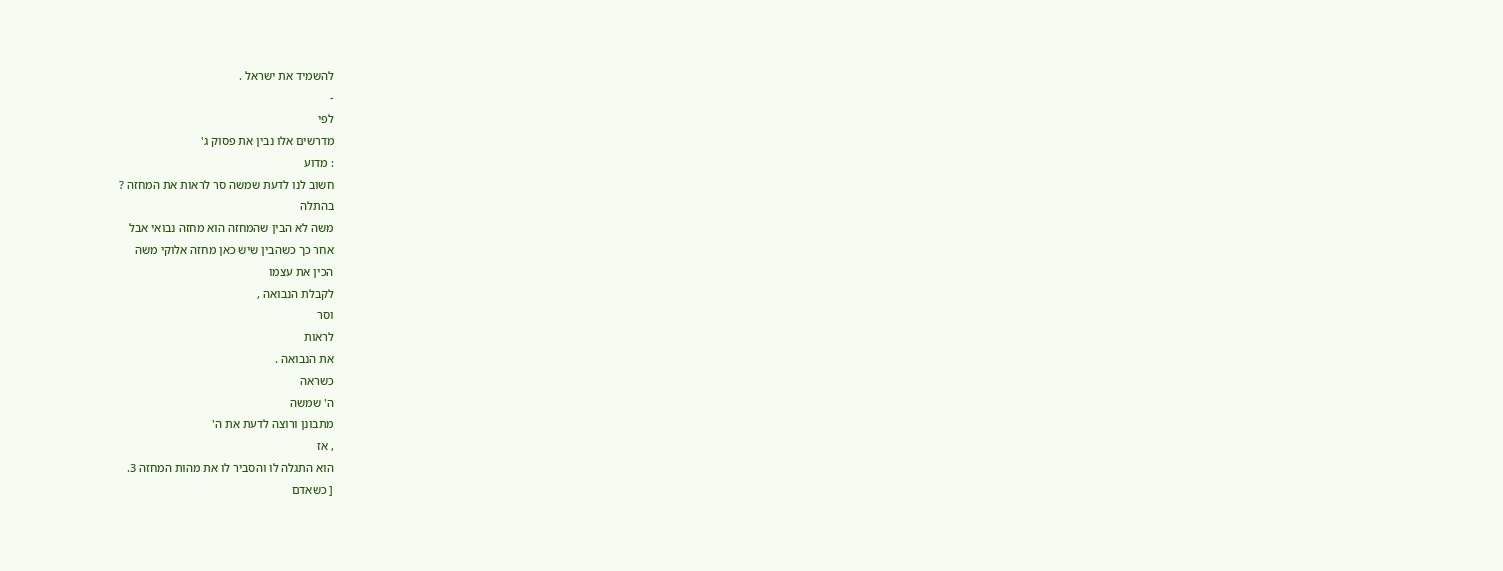להשמיד את ישראל .
-
לפי
מדרשים אלו נבין את פסוק ג'
: מדוע
חשוב לנו לדעת שמשה סר לראות את המחזה ?
בהתלה
משה לא הבין שהמחזה הוא מחזה נבואי אבל
אחר כך כשהבין שיש כאן מחזה אלוקי משה
הכין את עצמו
לקבלת הנבואה ,
וסר
לראות
את הנבואה .
כשראה
ה' שמשה
מתבונן ורוצה לדעת את ה'
, אז
הוא התגלה לו והסביר לו את מהות המחזה 3.
[ כשאדם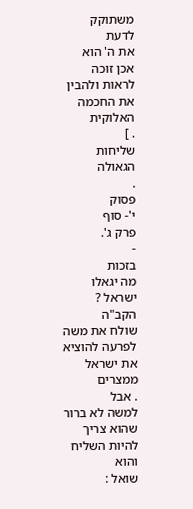משתוקק לדעת
את ה' הוא
אכן זוכה לראות ולהבין את החכמה האלוקית
. ]
שליחות
הגאולה
.
פסוק
י'- סוף
פרק ג'.
-
בזכות
מה יגאלו ישראל ?
הקב"ה
שולח את משה לפרעה להוציא את ישראל ממצרים
. אבל
למשה לא ברור שהוא צריך להיות השליח והוא
שואל :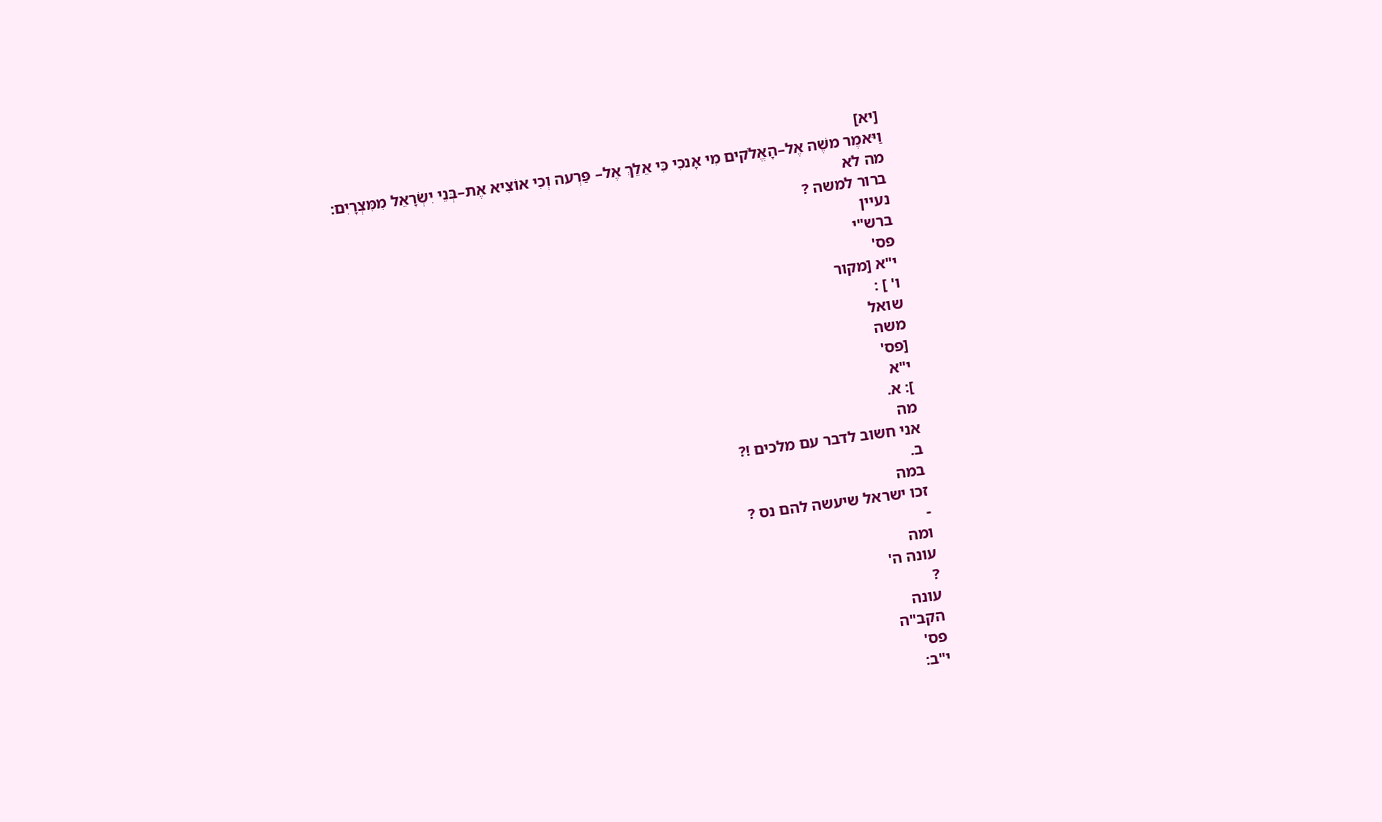[יא]
וַיּאמֶר משֶׁה אֶל–הָאֱלֹקים מִי אָנכִי כִּי אֵלֵךְ אֶל– פַּרְעה וְכִי אוֹצִיא אֶת–בְּנֵי יִשְׂרָאֵל מִמִּצְרָיִם:
מה לא
ברור למשה ?
נעיין
ברש"י
פס'
י"א [מקור
ו' ] :
שואל
משה
[פס'
י"א
]: א.
מה
אני חשוב לדבר עם מלכים !?
ב.
במה
זכו ישראל שיעשה להם נס ?
-
ומה
עונה ה'
?
עונה
הקב"ה
פס'
י"ב: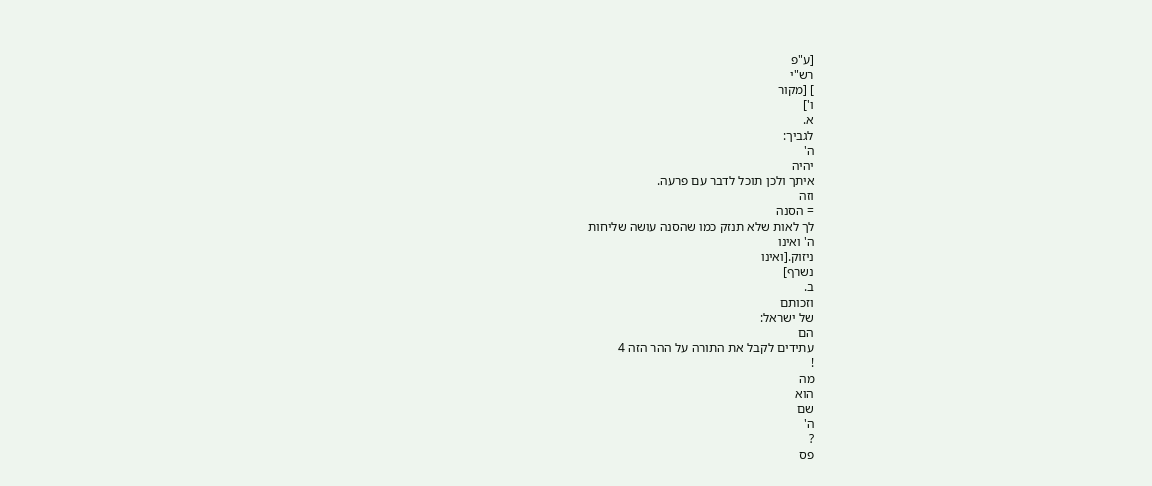[ע"פ
רש"י
] [מקור
ו']
א.
לגביך:
ה'
יהיה
איתך ולכן תוכל לדבר עם פרעה.
וזה
= הסנה
לך לאות שלא תנזק כמו שהסנה עושה שליחות
ה' ואינו
ניזוק.[ואינו
נשרף]
ב.
וזכותם
של ישראל:
הם
עתידים לקבל את התורה על ההר הזה 4
!
מה
הוא
שם
ה'
?
פס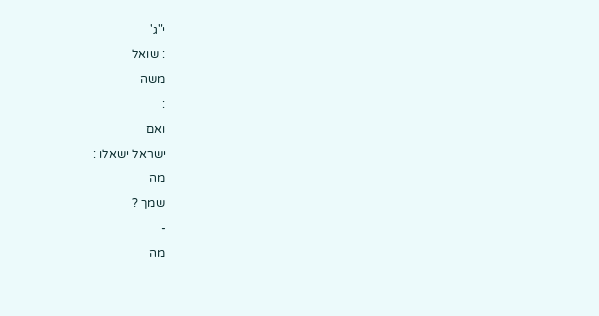י"ג'
: שואל
משה
:
ואם
ישראל ישאלו :
מה
שמך ?
-
מה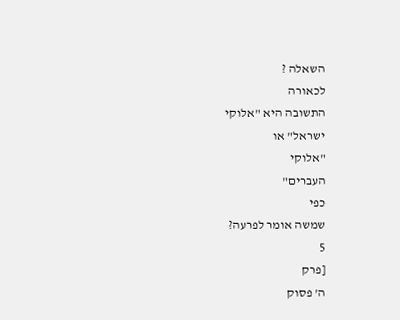השאלה ?
לכאורה
התשובה היא "אלוקי
ישראל" או
"אלוקי
העברים"
כפי
שמשה אומר לפרעה?
5
[פרק
ה' פסוק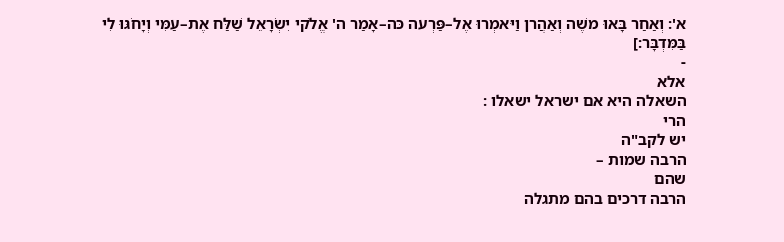א': וְאַחַר בָּאוּ משֶׁה וְאַהֲרן וַיּאמְרוּ אֶל–פַּרְעה כּה–אָמַר ה' אֱלֹקי יִשְׂרָאֵל שַׁלַּח אֶת–עַמִּי וְיָחֹגּוּ לִי בַּמִּדְבָּר:]
-
אלא
השאלה היא אם ישראל ישאלו :
הרי
יש לקב"ה
הרבה שמות –
שהם
הרבה דרכים בהם מתגלה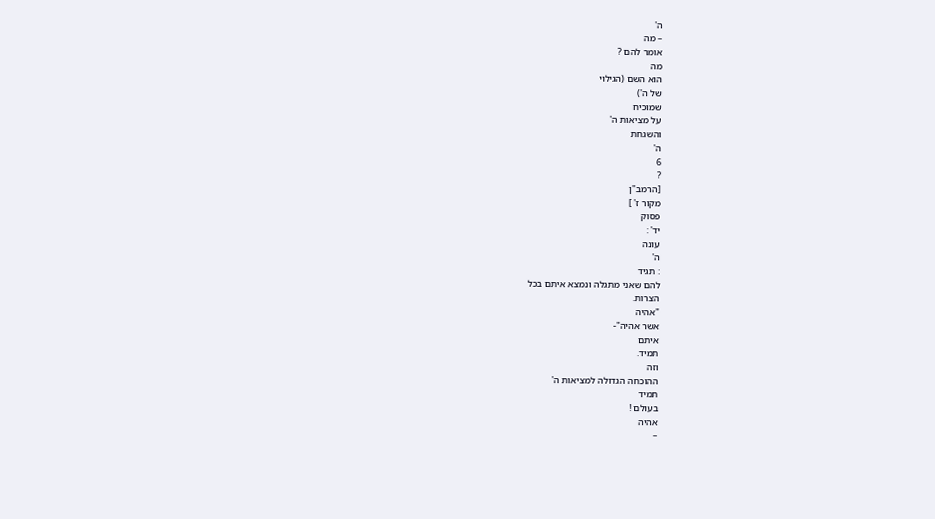ה'
– מה
אומר להם ?
מה
הוא השם (הגילוי
של ה')
שמוכיח
על מציאות ה'
והשגחת
ה'
6
?
[הרמב"ן
מקור ז' ]
פסוק
יד' :
עונה
ה'
: תגיד
להם שאני מתגלה ונמצא איתם בכל
הצרות.
"אהיה
אשר אהיה"-
איתם
תמיד.
וזה
ההוכחה הגדולה למציאות ה'
תמיד
בעולם !
אהיה
–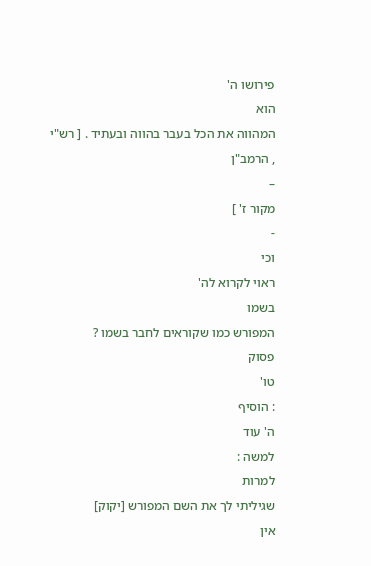פירושו ה'
הוא
המהווה את הכל בעבר בהווה ובעתיד . [ רש"י
, הרמב"ן
–
מקור ז' ]
-
וכי
ראוי לקרוא לה'
בשמו
המפורש כמו שקוראים לחבר בשמו ?
פסוק
טו'
: הוסיף
ה' עוד
למשה :
למרות
שגיליתי לך את השם המפורש [יקוק]
אין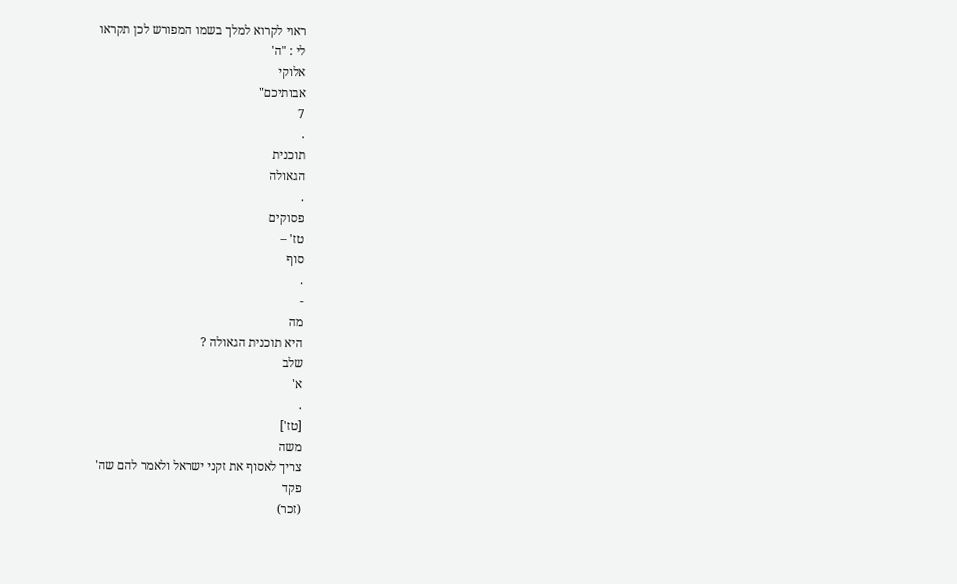ראוי לקרוא למלך בשמו המפורש לכן תקראו
לי : "ה'
אלוקי
אבותיכם"
7
.
תוכנית
הגאולה
.
פסוקים
טז' –
סוף
.
-
מה
היא תוכנית הגאולה ?
שלב
א'
.
[טז']
משה
צריך לאסוף את זקני ישראל ולאמר להם שה'
פקד
(זכר)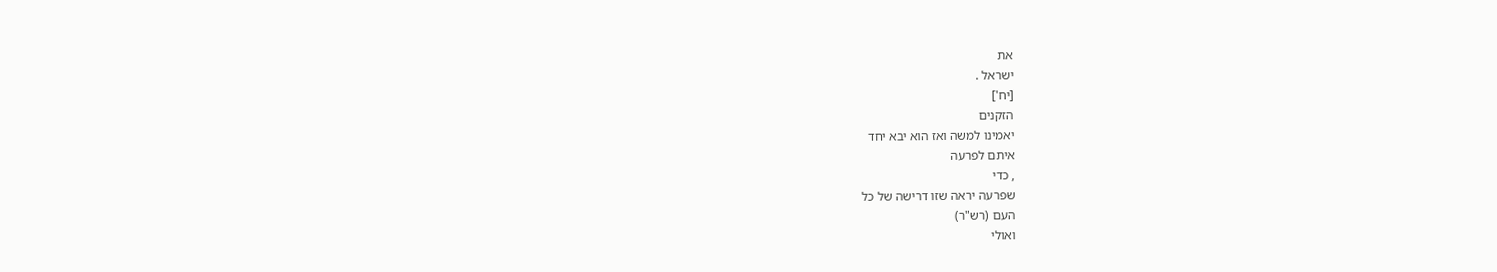את
ישראל .
[יח']
הזקנים
יאמינו למשה ואז הוא יבא יחד
איתם לפרעה
, כדי
שפרעה יראה שזו דרישה של כל
העם (רש"ר)
ואולי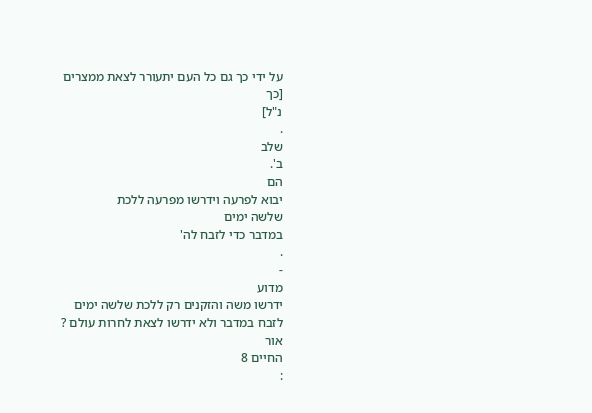על ידי כך גם כל העם יתעורר לצאת ממצרים
[כך
נ"ל]
.
שלב
ב'.
הם
יבוא לפרעה וידרשו מפרעה ללכת
שלשה ימים
במדבר כדי לזבח לה'
.
-
מדוע
ידרשו משה והזקנים רק ללכת שלשה ימים
לזבח במדבר ולא ידרשו לצאת לחרות עולם ?
אור
החיים 8
: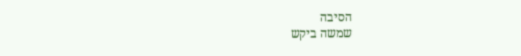הסיבה
שמשה ביקש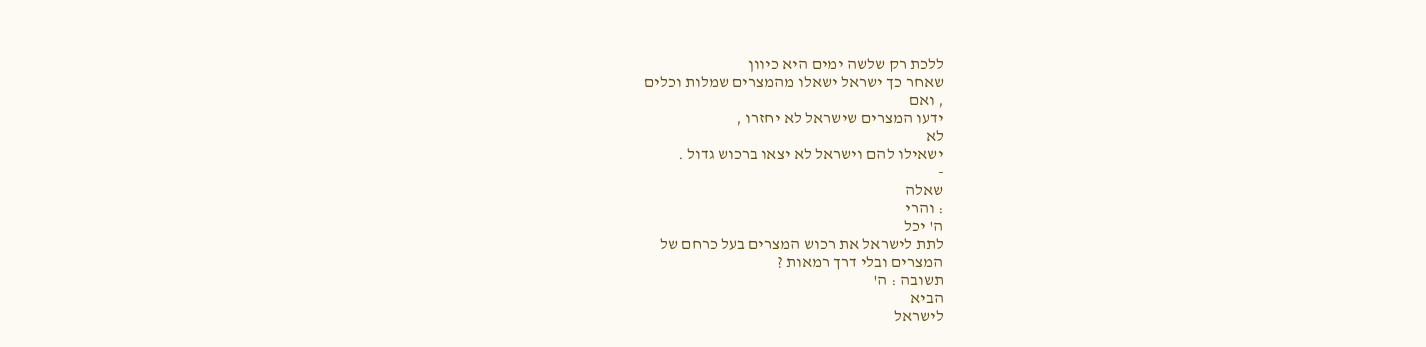ללכת רק שלשה ימים היא כיוון
שאחר כך ישראל ישאלו מהמצרים שמלות וכלים
, ואם
ידעו המצרים שישראל לא יחזרו ,
לא
ישאילו להם וישראל לא יצאו ברכוש גדול .
-
שאלה
: והרי
ה' יכל
לתת לישראל את רכוש המצרים בעל כרחם של
המצרים ובלי דרך רמאות ?
תשובה : ה'
הביא
לישראל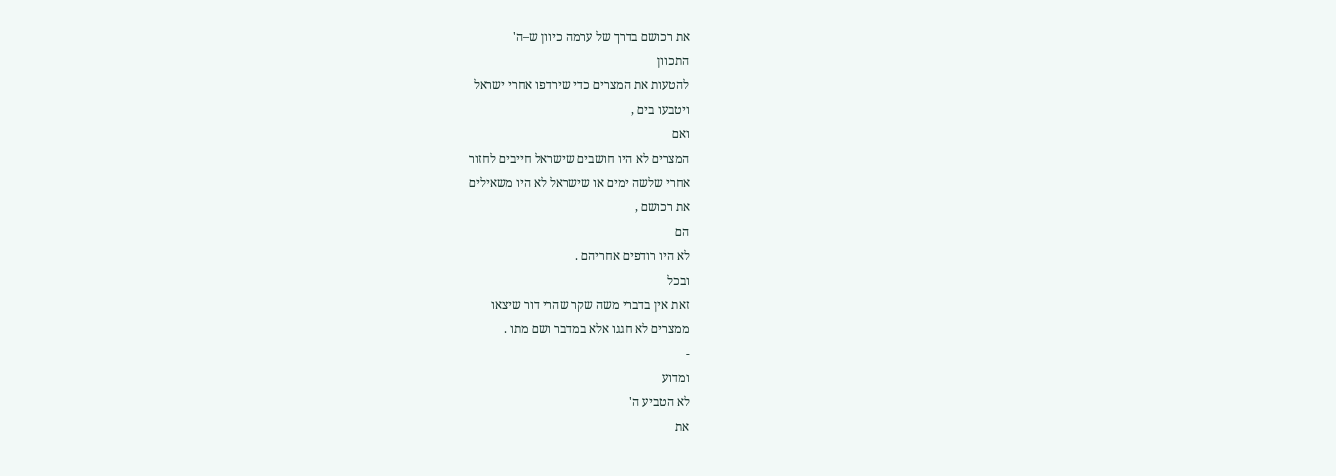את רכושם בדרך של ערמה כיוון ש–ה'
התכוון
להטעות את המצרים כדי שירדפו אחרי ישראל
ויטבעו בים ,
ואם
המצרים לא היו חושבים שישראל חייבים לחזור
אחרי שלשה ימים או שישראל לא היו משאילים
את רכושם ,
הם
לא היו רודפים אחריהם .
ובכל
זאת אין בדברי משה שקר שהרי דור שיצאו
ממצרים לא חגגו אלא במדבר ושם מתו .
-
ומדוע
לא הטביע ה'
את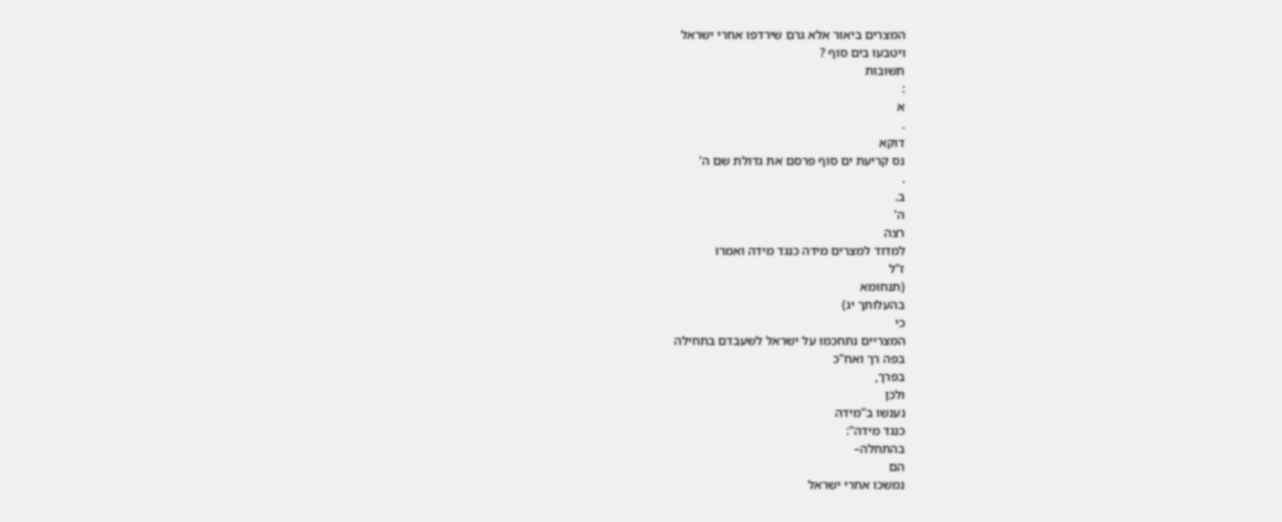המצרים ביאור אלא גרם שירדפו אחרי ישראל
ויטבעו בים סוף ?
תשובות
:
א
.
דוקא
נס קריעת ים סוף פרסם את גדולת שם ה'
.
ב.
ה'
רצה
למדוד למצרים מידה כנגד מידה ואמרו
ז"ל
(תנחומא
בהעלותך יג)
כי
המצריים נתחכמו על ישראל לשעבדם בתחילה
בפה רך ואח"כ
בפרך,
ולכן
נענשו ב"מידה
כנגד מידה":
בהתחלה–
הם
נמשכו אחרי ישראל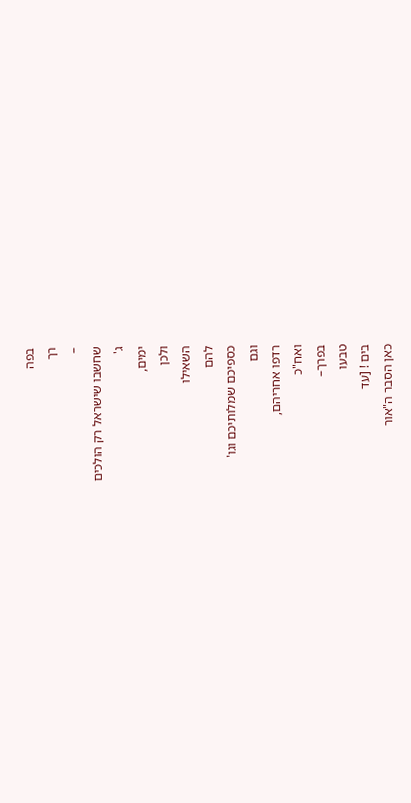בפה
רך
–
שחשבו שישראל רק הולכים
ג'
ימים,
ולכן
השאילו
להם
כספיכם שמלותיכם וגו'
וגם
רדפו אחריהם,
ואח"כ
בפרך–
טבעו
בים ! [עד
כאן הסבר ה"אור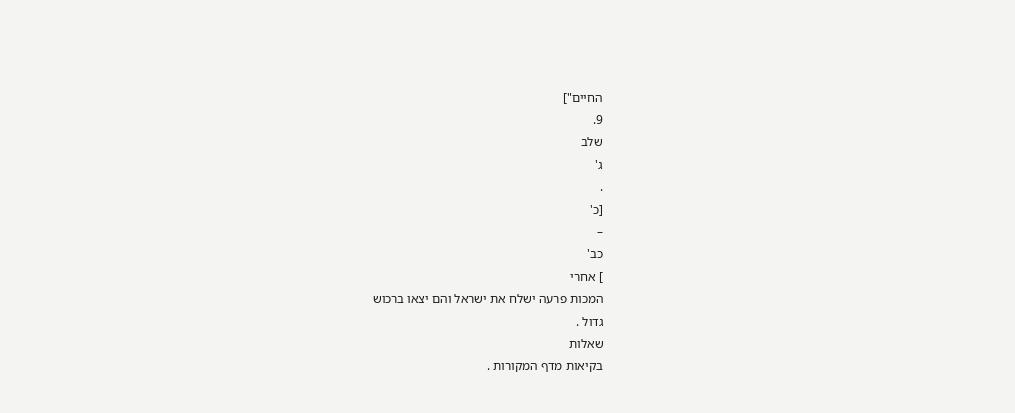החיים"]
9.
שלב
ג'
.
[כ'
–
כב'
] אחרי
המכות פרעה ישלח את ישראל והם יצאו ברכוש
גדול .
שאלות
בקיאות מדף המקורות .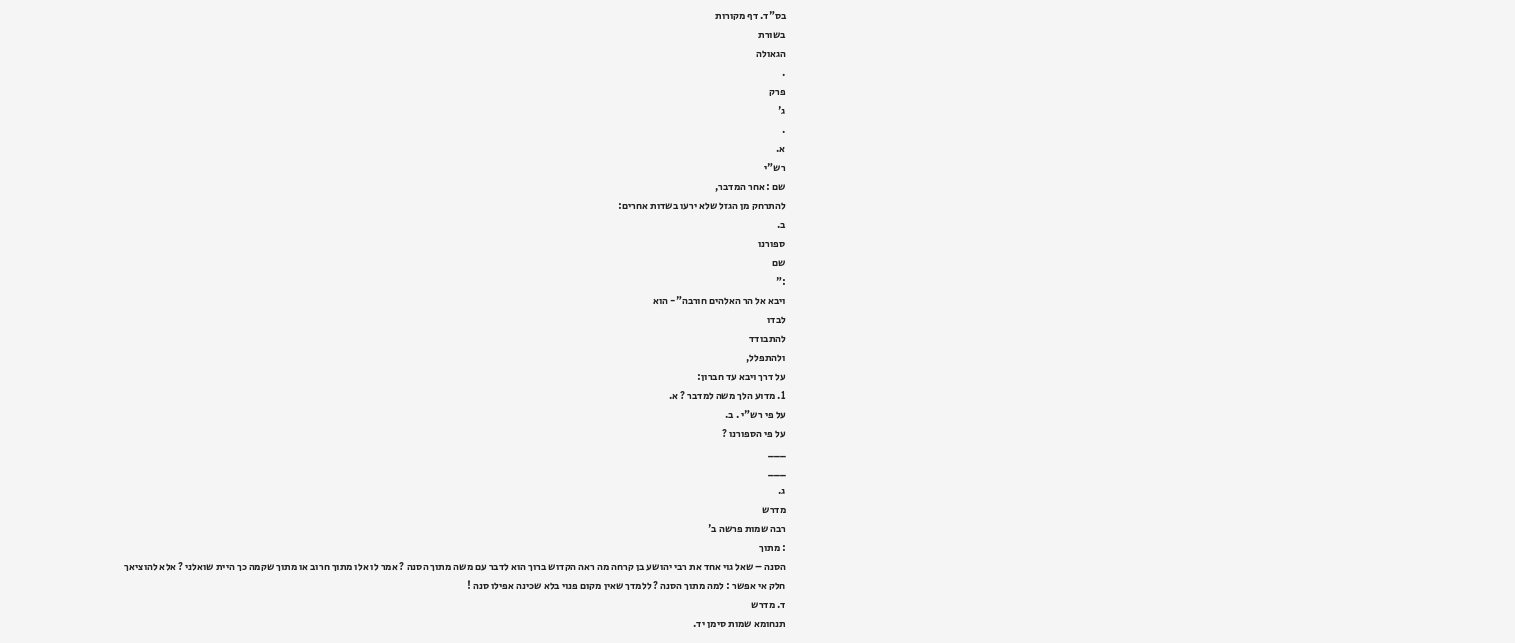בס"ד. דף מקורות
בשורת
הגאולה
.
פרק
ג'
.
א.
רש"י
שם : אחר המדבר,
להתרחק מן הגזל שלא ירעו בשדות אחרים:
ב.
ספורנו
שם
:"
ויבא אל הר האלהים חורבה"- הוא
לבדו
להתבודד
ולהתפלל,
על דרך ויבא עד חברון:
1. מדוע הלך משה למדבר ? א.
על פי רש"י . ב.
על פי הספורנו ?
___
___
ג.
מדרש
רבה שמות פרשה ב'
: מתוך
הסנה – שאל גוי אחד את רבי יהושע בן קרחה מה ראה הקדוש ברוך הוא לדבר עם משה מתוך הסנה ? אמר לו אלו מתוך חרוב או מתוך שקמה כך היית שואלני ? אלא להוציאך חלק אי אפשר : למה מתוך הסנה ? ללמדך שאין מקום פנוי בלא שכינה אפילו סנה !
ד. מדרש
תנחומא שמות סימן יד.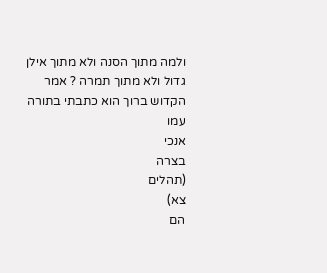ולמה מתוך הסנה ולא מתוך אילן גדול ולא מתוך תמרה ? אמר הקדוש ברוך הוא כתבתי בתורה עמו
אנכי
בצרה
(תהלים
צא)
הם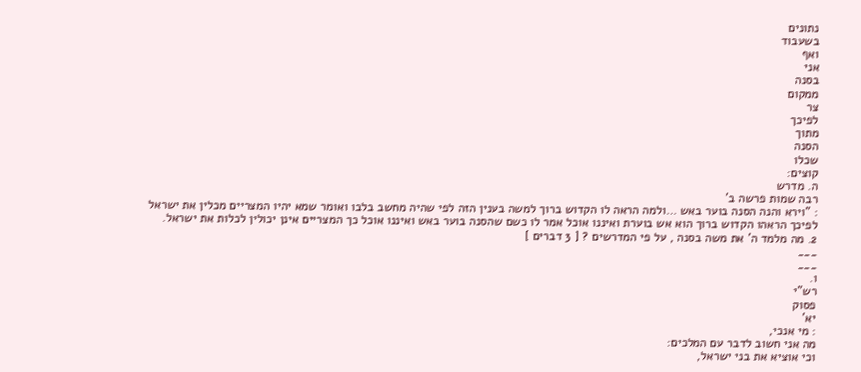נתונים
בשעבוד
ואף
אני
בסנה
ממקום
צר
לפיכך
מתוך
הסנה
שכלו
קוצים:
ה. מדרש
רבה שמות פרשה ב'
: "וירא והנה הסנה בוער באש …ולמה הראה לו הקדוש ברוך למשה בענין הזה לפי שהיה מחשב בלבו ואומר שמא יהיו המצריים מכלין את ישראל לפיכך הראהו הקדוש ברוך הוא אש בוערת ואיננו אוכל אמר לו כשם שהסנה בוער באש ואיננו אוכל כך המצריים אינן יכולין לכלות את ישראל.
2. מה מלמד ה' את משה בסנה , על פי המדרשים ? [ 3 דברים ]
___
___
ו.
רש"י
פסוק
יא'
: מי אנכי,
מה אני חשוב לדבר עם המלכים:
וכי אוציא את בני ישראל,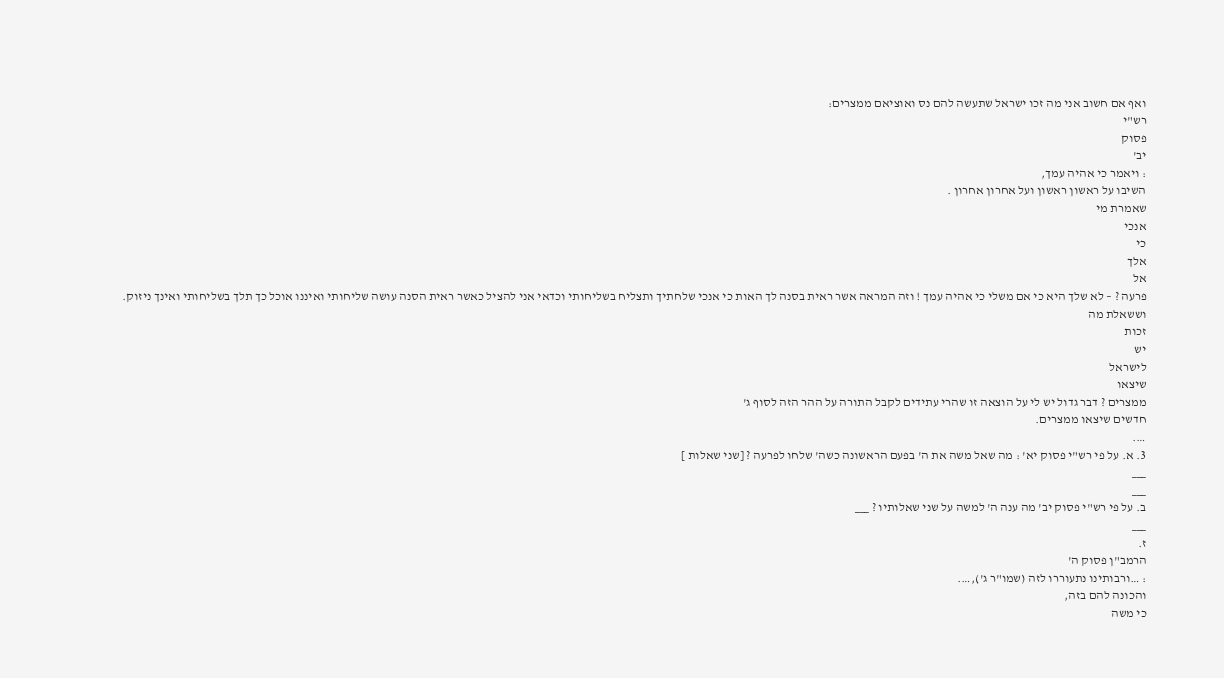ואף אם חשוב אני מה זכו ישראל שתעשה להם נס ואוציאם ממצרים:
רש"י
פסוק
יב'
: ויאמר כי אהיה עמך,
השיבו על ראשון ראשון ועל אחרון אחרון .
שאמרת מי
אנכי
כי
אלך
אל
פרעה ? – לא שלך היא כי אם משלי כי אהיה עמך ! וזה המראה אשר ראית בסנה לך האות כי אנכי שלחתיך ותצליח בשליחותי וכדאי אני להציל כאשר ראית הסנה עושה שליחותי ואיננו אוכל כך תלך בשליחותי ואינך ניזוק.
וששאלת מה
זכות
יש
לישראל
שיצאו
ממצרים ? דבר גדול יש לי על הוצאה זו שהרי עתידים לקבל התורה על ההר הזה לסוף ג'
חדשים שיצאו ממצרים.
….
3. א. על פי רש"י פסוק יא' : מה שאל משה את ה' בפעם הראשונה כשה' שלחו לפרעה ? [שני שאלות ]
___
___
ב. על פי רש"י פסוק יב' מה ענה ה' למשה על שני שאלותיו ? ___
___
ז.
הרמב"ן פסוק ה'
: …ורבותינו נתעוררו לזה (שמו"ר ג'),….
והכונה להם בזה,
כי משה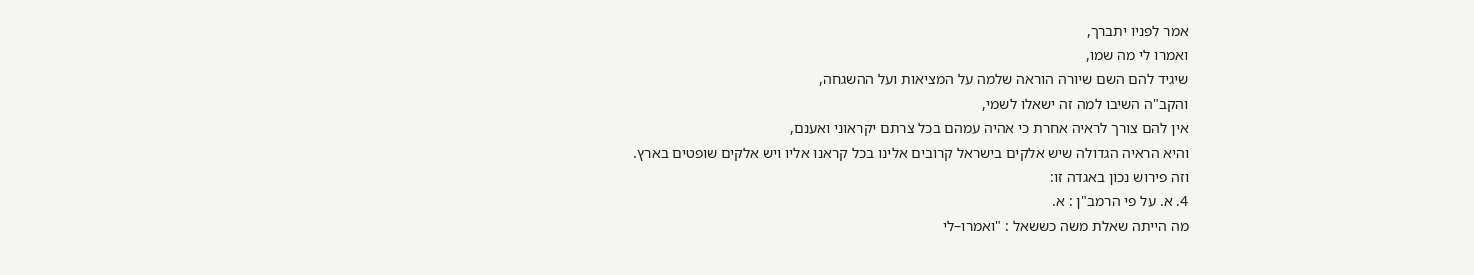אמר לפניו יתברך,
ואמרו לי מה שמו,
שיגיד להם השם שיורה הוראה שלמה על המציאות ועל ההשגחה,
והקב"ה השיבו למה זה ישאלו לשמי,
אין להם צורך לראיה אחרת כי אהיה עמהם בכל צרתם יקראוני ואענם,
והיא הראיה הגדולה שיש אלקים בישראל קרובים אלינו בכל קראנו אליו ויש אלקים שופטים בארץ.
וזה פירוש נכון באגדה זו:
4. א. על פי הרמב"ן : א.
מה הייתה שאלת משה כששאל : "ואמרו–לי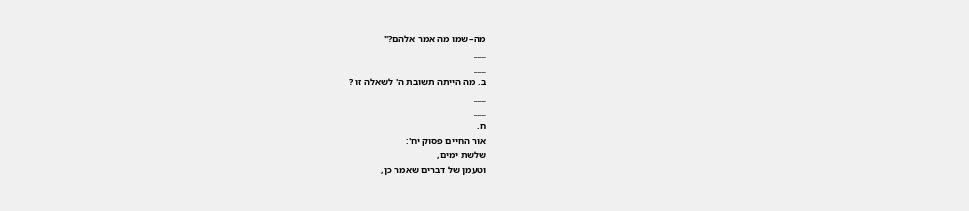מה–שמו מה אמר אלהם?"
___
___
ב. מה הייתה תשובת ה' לשאלה זו ?
___
___
ח.
אור החיים פסוק יח':
שלשת ימים,
וטעמן של דברים שאמר כן,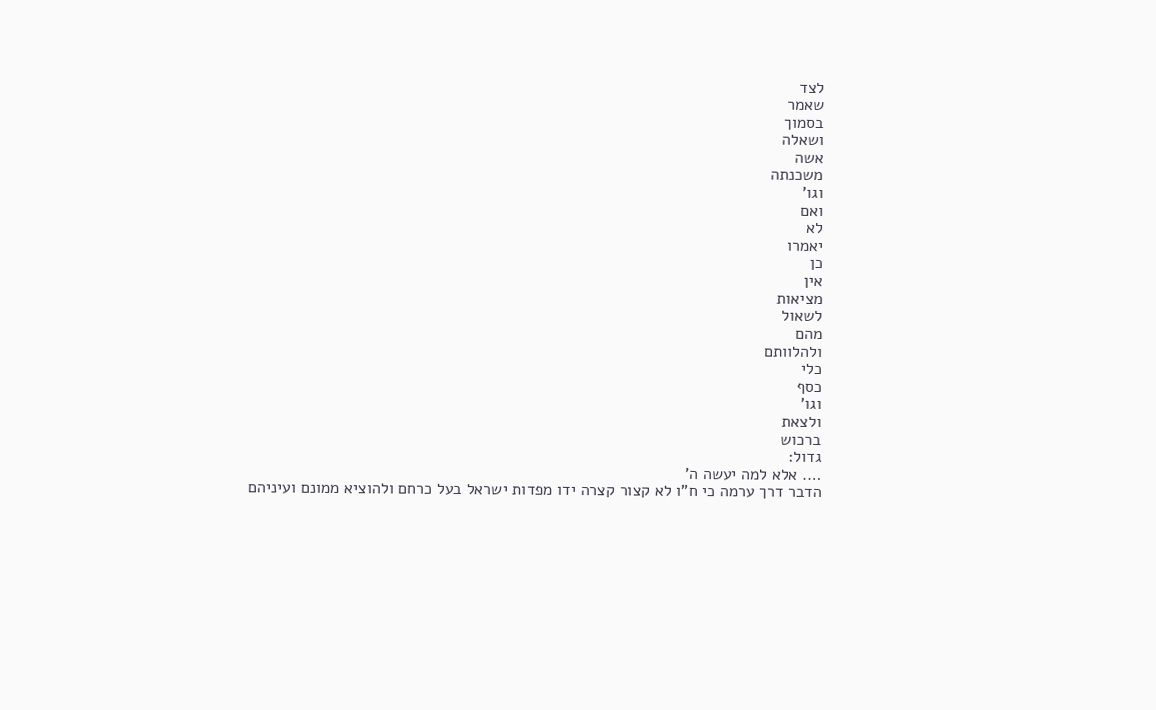לצד
שאמר
בסמוך
ושאלה
אשה
משכנתה
וגו'
ואם
לא
יאמרו
כן
אין
מציאות
לשאול
מהם
ולהלוותם
כלי
כסף
וגו'
ולצאת
ברכוש
גדול:
…. אלא למה יעשה ה'
הדבר דרך ערמה כי ח"ו לא קצור קצרה ידו מפדות ישראל בעל כרחם ולהוציא ממונם ועיניהם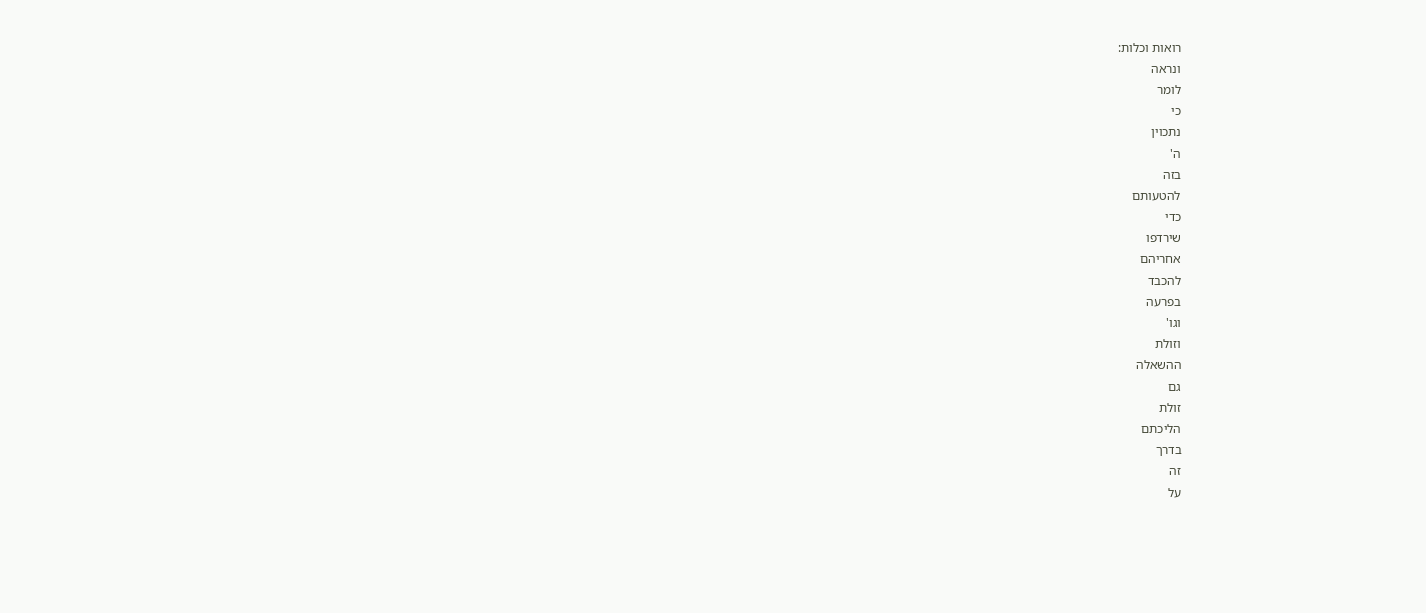רואות וכלות:
ונראה
לומר
כי
נתכוין
ה'
בזה
להטעותם
כדי
שירדפו
אחריהם
להכבד
בפרעה
וגו'
וזולת
ההשאלה
גם
זולת
הליכתם
בדרך
זה
על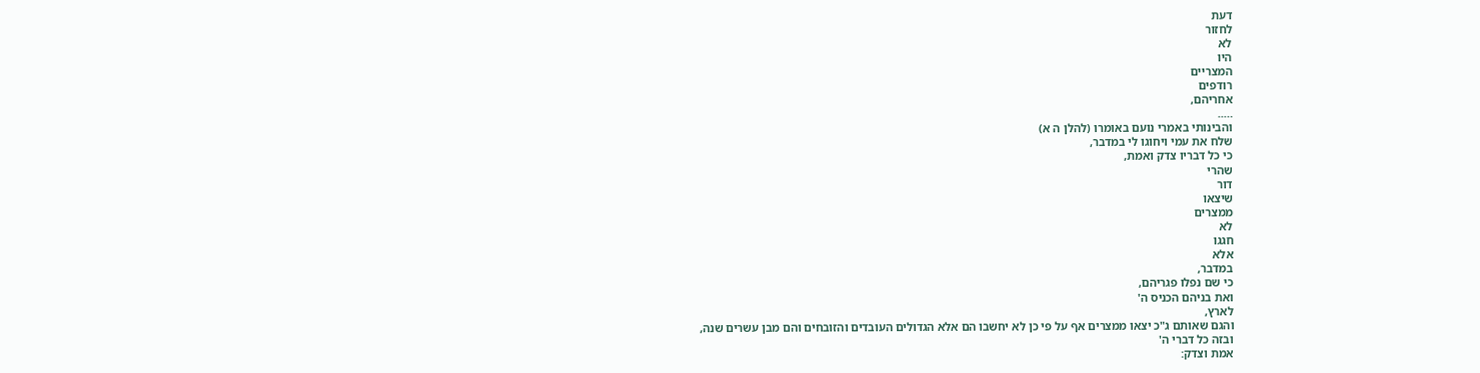דעת
לחזור
לא
היו
המצריים
רודפים
אחריהם,
…..
והבינותי באמרי נועם באומרו (להלן ה א)
שלח את עמי ויחוגו לי במדבר,
כי כל דבריו צדק ואמת,
שהרי
דור
שיצאו
ממצרים
לא
חגגו
אלא
במדבר,
כי שם נפלו פגריהם,
ואת בניהם הכניס ה'
לארץ,
והגם שאותם ג"כ יצאו ממצרים אף על פי כן לא יחשבו הם אלא הגדולים העובדים והזובחים והם מבן עשרים שנה,
ובזה כל דברי ה'
אמת וצדק: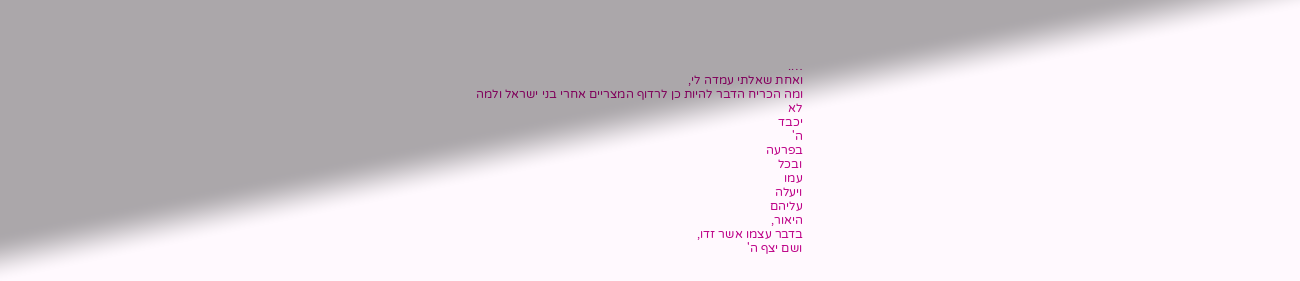….
ואחת שאלתי עמדה לי,
ומה הכריח הדבר להיות כן לרדוף המצריים אחרי בני ישראל ולמה
לא
יכבד
ה'
בפרעה
ובכל
עמו
ויעלה
עליהם
היאור,
בדבר עצמו אשר זדו,
ושם יצף ה'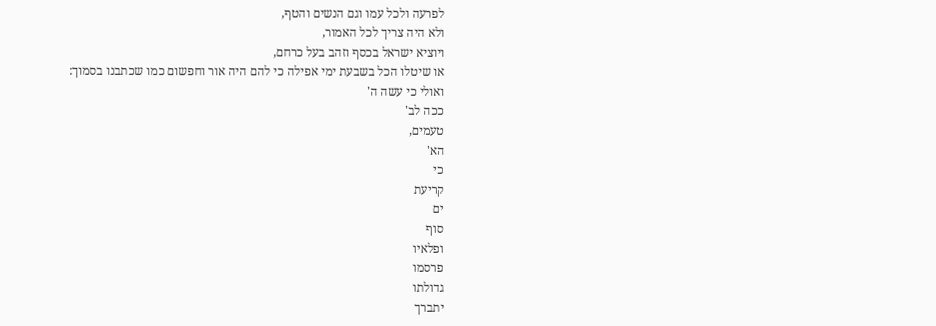לפרעה ולכל עמו וגם הנשים והטף,
ולא היה צריך לכל האמור,
ויוציא ישראל בכסף וזהב בעל כרחם,
או שיטלו הכל בשבעת ימי אפילה כי להם היה אור וחפשום כמו שכתבנו בסמוך:
ואולי כי עשה ה'
ככה לב'
טעמים,
הא'
כי
קריעת
ים
סוף
ופלאיו
פרסמו
גדולתו
יתברך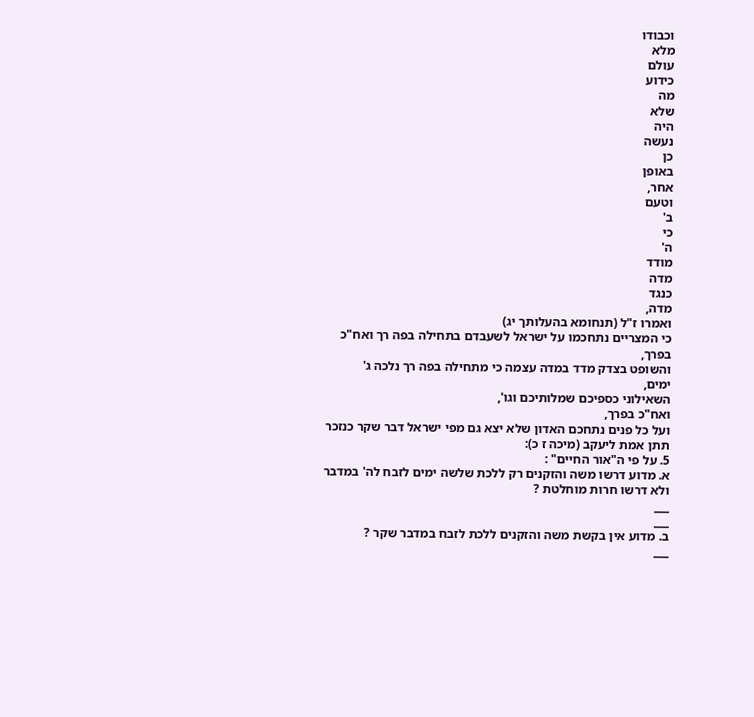וכבודו
מלא
עולם
כידוע
מה
שלא
היה
נעשה
כן
באופן
אחר,
וטעם
ב'
כי
ה'
מודד
מדה
כנגד
מדה,
ואמרו ז"ל (תנחומא בהעלותך יג)
כי המצריים נתחכמו על ישראל לשעבדם בתחילה בפה רך ואח"כ בפרך,
והשופט בצדק מדד במדה עצמה כי מתחילה בפה רך נלכה ג'
ימים,
השאילוני כספיכם שמלותיכם וגו',
ואח"כ בפרך,
ועל כל פנים נתחכם האדון שלא יצא גם מפי ישראל דבר שקר כנזכר תתן אמת ליעקב (מיכה ז כ):
5. על פי ה"אור החיים" :
א. מדוע דרשו משה והזקנים רק ללכת שלשה ימים לזבח לה' במדבר ולא דרשו חרות מוחלטת ?
___
___
ב. מדוע אין בקשת משה והזקנים ללכת לזבח במדבר שקר ?
___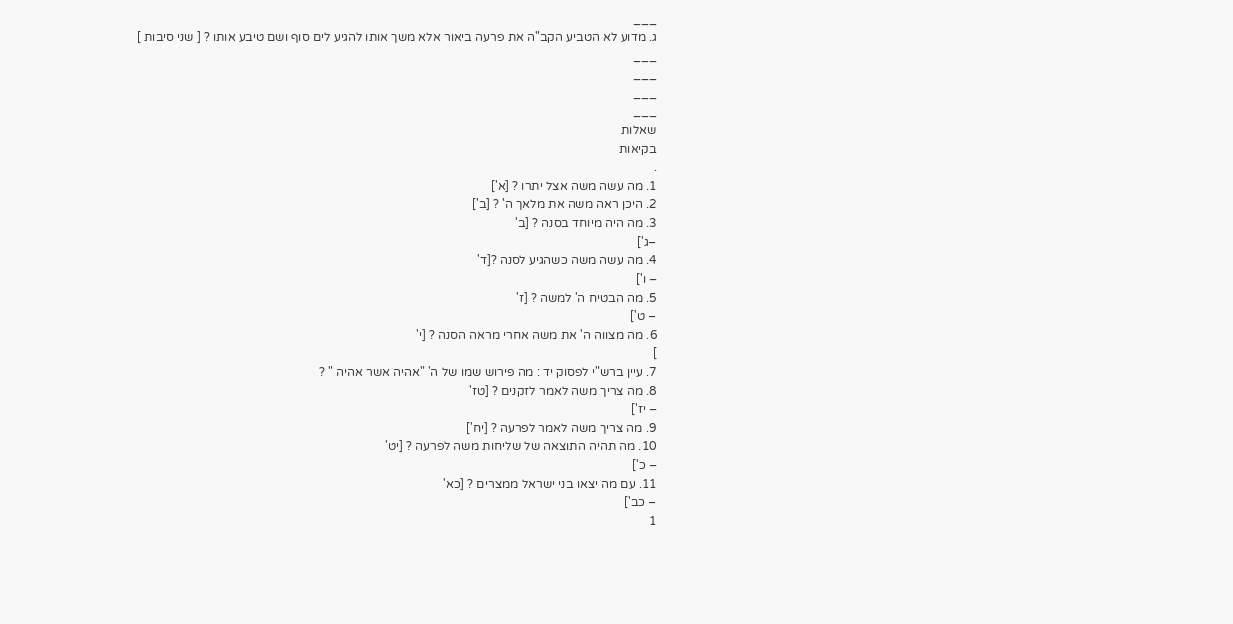___
ג. מדוע לא הטביע הקב"ה את פרעה ביאור אלא משך אותו להגיע לים סוף ושם טיבע אותו ? [ שני סיבות ]
___
___
___
___
שאלות
בקיאות
.
1. מה עשה משה אצל יתרו ? [א']
2. היכן ראה משה את מלאך ה' ? [ב']
3. מה היה מיוחד בסנה ? [ב'
–ג']
4. מה עשה משה כשהגיע לסנה ?[ד'
– ו']
5. מה הבטיח ה' למשה ? [ז'
– ט']
6. מה מצווה ה' את משה אחרי מראה הסנה ? [י'
]
7. עיין ברש"י לפסוק יד : מה פירוש שמו של ה' "אהיה אשר אהיה " ?
8. מה צריך משה לאמר לזקנים ? [טז'
– יז']
9. מה צריך משה לאמר לפרעה ? [יח']
10. מה תהיה התוצאה של שליחות משה לפרעה ? [יט'
– כ']
11. עם מה יצאו בני ישראל ממצרים ? [כא'
– כב']
1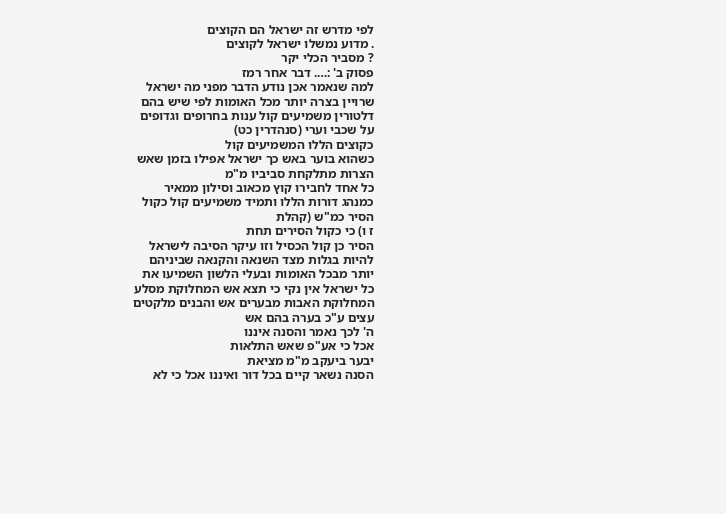לפי מדרש זה ישראל הם הקוצים
. מדוע נמשלו ישראל לקוצים
? מסביר הכלי יקר
פסוק ב' :…. דבר אחר רמז
למה שנאמר אכן נודע הדבר מפני מה ישראל
שרויין בצרה יותר מכל האומות לפי שיש בהם
דלטורין משמיעים קול ענות בחרופים וגדופים
על שכבי וערי (סנהדרין כט)
כקוצים הללו המשמיעים קול
כשהוא בוער באש כך ישראל אפילו בזמן שאש
הצרות מתלקחת סביביו מ"מ
כל אחד לחבירו קוץ מכאוב וסילון ממאיר
כמנהג דורות הללו ותמיד משמיעים קול כקול
הסיר כמ"ש (קהלת
ז ו) כי כקול הסירים תחת
הסיר כן קול הכסיל וזו עיקר הסיבה לישראל
להיות בגלות מצד השנאה והקנאה שביניהם
יותר מבכל האומות ובעלי הלשון השמיעו את
כל ישראל אין נקי כי תצא אש המחלוקת מסלע
המחלוקת האבות מבערים אש והבנים מלקטים
עצים ע"כ בערה בהם אש
ה' לכך נאמר והסנה איננו
אכל כי אע"פ שאש התלאות
יבער ביעקב מ"מ מציאת
הסנה נשאר קיים בכל דור ואיננו אכל כי לא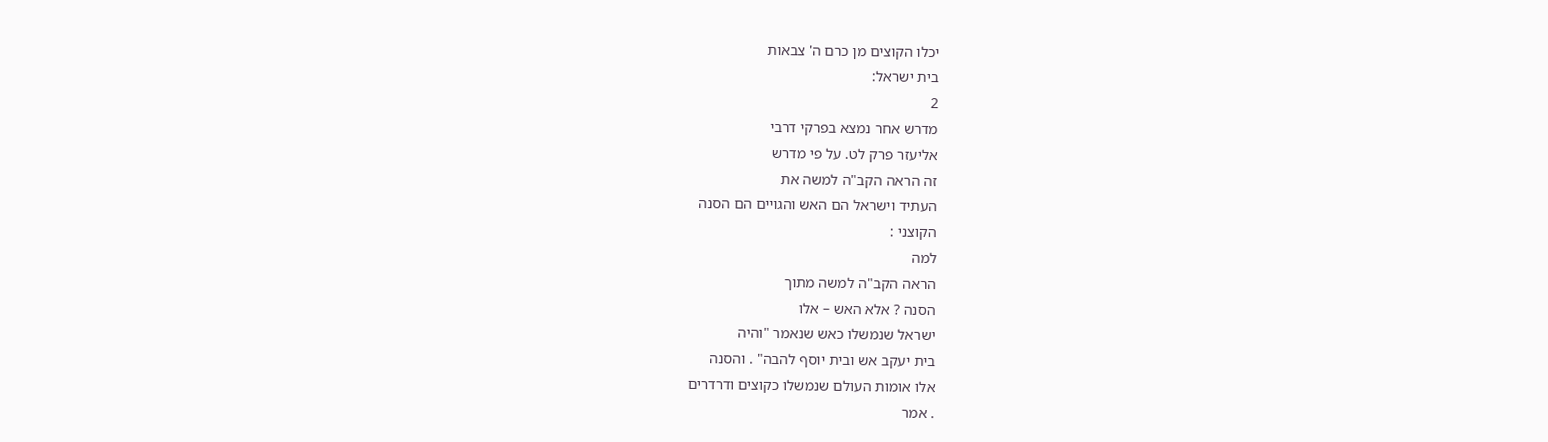יכלו הקוצים מן כרם ה' צבאות
בית ישראל:
2
מדרש אחר נמצא בפרקי דרבי
אליעזר פרק לט. על פי מדרש
זה הראה הקב"ה למשה את
העתיד וישראל הם האש והגויים הם הסנה
הקוצני :
למה
הראה הקב"ה למשה מתוך
הסנה ? אלא האש – אלו
ישראל שנמשלו כאש שנאמר "והיה
בית יעקב אש ובית יוסף להבה" . והסנה
אלו אומות העולם שנמשלו כקוצים ודרדרים
. אמר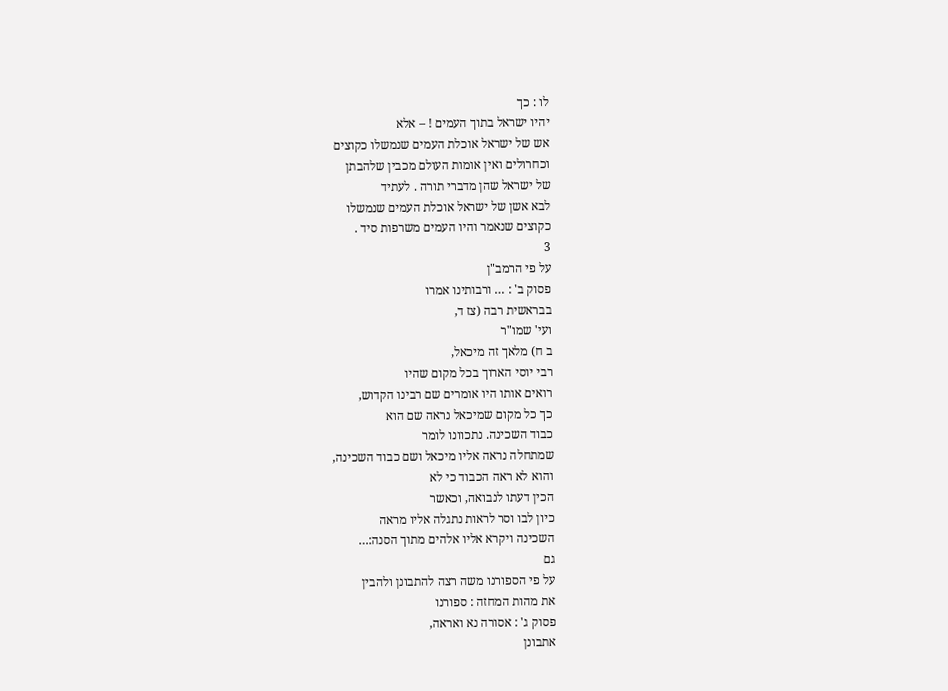לו : כך
יהיו ישראל בתוך העמים ! – אלא
אש של ישראל אוכלת העמים שנמשלו כקוצים
וכחרולים ואין אומות העולם מכבין שלהבתן
של ישראל שהן מדברי תורה . לעתיד
לבא אשן של ישראל אוכלת העמים שנמשלו
כקוצים שנאמר והיו העמים משרפות סיד .
3
על פי הרמב"ן
פסוק ב' : … ורבותינו אמרו
בבראשית רבה (צז ד,
ועי' שמו"ר
ב ח) מלאך זה מיכאל,
רבי יוסי הארוך בכל מקום שהיו
רואים אותו היו אומרים שם רבינו הקדוש,
כך כל מקום שמיכאל נראה שם הוא
כבוד השכינה. נתכוונו לומר
שמתחלה נראה אליו מיכאל ושם כבוד השכינה,
והוא לא ראה הכבוד כי לא
הכין דעתו לנבואה, וכאשר
כיון לבו וסר לראות נתגלה אליו מראה
השכינה ויקרא אליו אלהים מתוך הסנה:…
גם
על פי הספורנו משה רצה להתבונן ולהבין
את מהות המחזה : ספורנו
פסוק ג' : אסורה נא ואראה,
אתבונן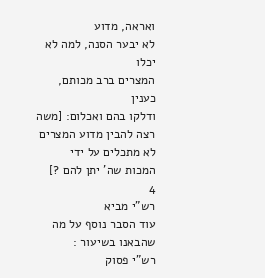ואראה, מדוע
לא יבער הסנה, למה לא יכלו
המצרים ברב מכותם, כענין
ודלקו בהם ואכלום: [משה
רצה להבין מדוע המצרים לא מתכלים על ידי
המכות שה' יתן להם ?]
4
רש"י מביא
עוד הסבר נוסף על מה שהבאנו בשיעור :
רש"י פסוק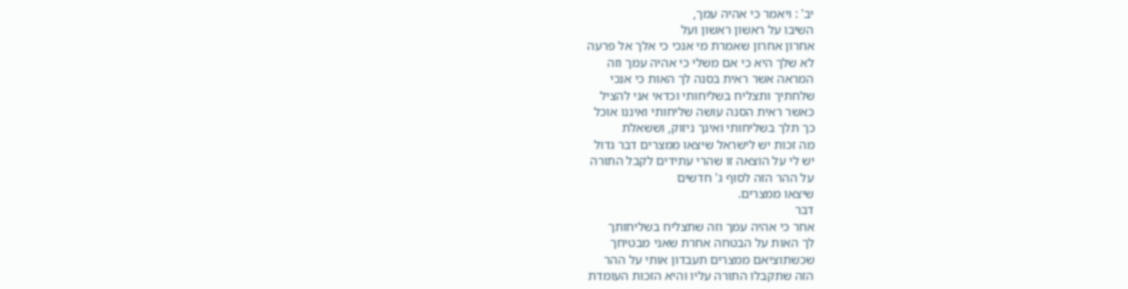יב' : ויאמר כי אהיה עמך,
השיבו על ראשון ראשון ועל
אחרון אחרון שאמרת מי אנכי כי אלך אל פרעה
לא שלך היא כי אם משלי כי אהיה עמך וזה
המראה אשר ראית בסנה לך האות כי אנכי
שלחתיך ותצליח בשליחותי וכדאי אני להציל
כאשר ראית הסנה עושה שליחותי ואיננו אוכל
כך תלך בשליחותי ואינך ניזוק, וששאלת
מה זכות יש לישראל שיצאו ממצרים דבר גדול
יש לי על הוצאה זו שהרי עתידים לקבל התורה
על ההר הזה לסוף ג' חדשים
שיצאו ממצרים.
דבר
אחר כי אהיה עמך וזה שתצליח בשליחותך
לך האות על הבטחה אחרת שאני מבטיחך
שכשתוציאם ממצרים תעבדון אותי על ההר
הזה שתקבלו התורה עליו והיא הזכות העומדת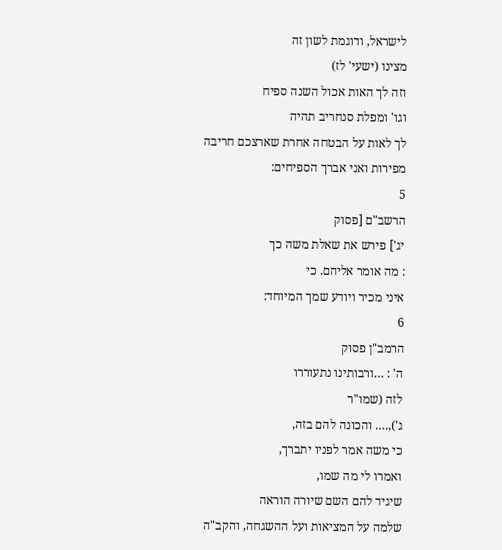לישראל, ודוגמת לשון זה
מצינו (ישעי' לז)
וזה לך האות אכול השנה ספיח
וגו' ומפלת סנחריב תהיה
לך לאות על הבטחה אחרת שארצכם חריבה
מפירות ואני אברך הספיחים:
5
הרשב"ם [פסוק
יג'] פירש את שאלת משה כך
: מה אומר אליהם. כי
איני מכיר ויודע שמך המיוחד:
6
הרמב"ן פסוק
ה' : …ורבותינו נתעוררו
לזה (שמו"ר
ג'),…. והכונה להם בזה,
כי משה אמר לפניו יתברך,
ואמרו לי מה שמו,
שיגיד להם השם שיורה הוראה
שלמה על המציאות ועל ההשגחה, והקב"ה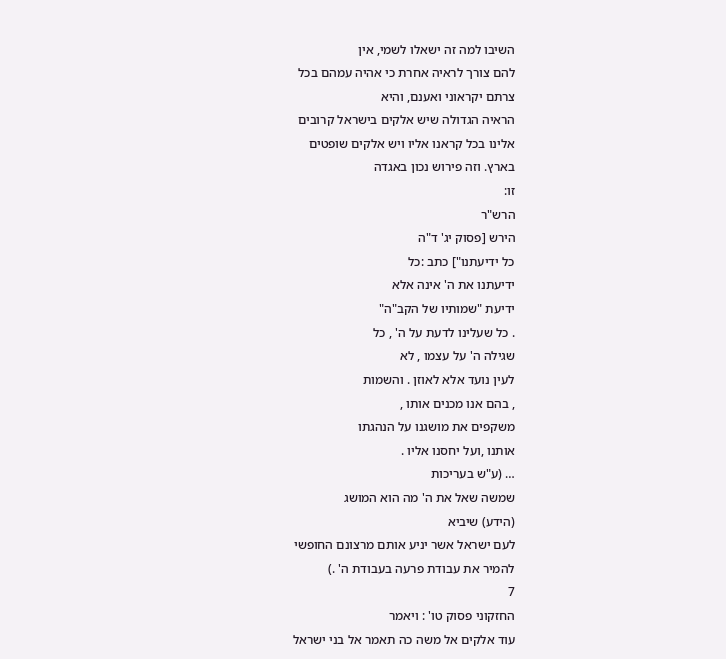השיבו למה זה ישאלו לשמי, אין
להם צורך לראיה אחרת כי אהיה עמהם בכל
צרתם יקראוני ואענם, והיא
הראיה הגדולה שיש אלקים בישראל קרובים
אלינו בכל קראנו אליו ויש אלקים שופטים
בארץ. וזה פירוש נכון באגדה
זו:
הרש"ר
הירש [פסוק יג' ד"ה
כל ידיעתנו"] כתב :כל
ידיעתנו את ה' אינה אלא
ידיעת "שמותיו של הקב"ה"
. כל שעלינו לדעת על ה' , כל
שגילה ה' על עצמו , לא
לעין נועד אלא לאוזן . והשמות
, בהם אנו מכנים אותו ,
משקפים את מושגנו על הנהגתו
אותנו ,ועל יחסנו אליו .
… (ע"ש בעריכות
שמשה שאל את ה' מה הוא המושג
(הידע) שיביא
לעם ישראל אשר יניע אותם מרצונם החופשי
להמיר את עבודת פרעה בעבודת ה' .)
7
החזקוני פסוק טו' : ויאמר
עוד אלקים אל משה כה תאמר אל בני ישראל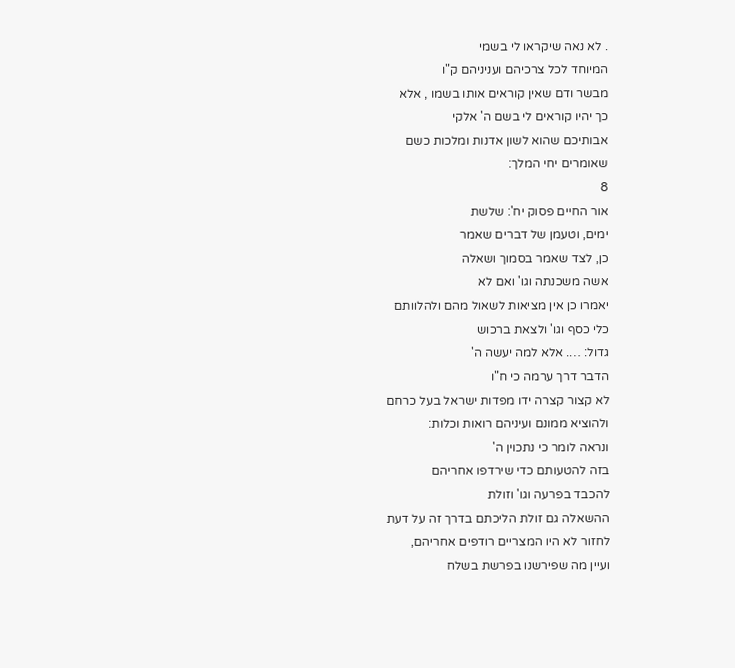. לא נאה שיקראו לי בשמי
המיוחד לכל צרכיהם ועניניהם ק"ו
מבשר ודם שאין קוראים אותו בשמו , אלא
כך יהיו קוראים לי בשם ה' אלקי
אבותיכם שהוא לשון אדנות ומלכות כשם
שאומרים יחי המלך:
8
אור החיים פסוק יח': שלשת
ימים, וטעמן של דברים שאמר
כן, לצד שאמר בסמוך ושאלה
אשה משכנתה וגו' ואם לא
יאמרו כן אין מציאות לשאול מהם ולהלוותם
כלי כסף וגו' ולצאת ברכוש
גדול: …. אלא למה יעשה ה'
הדבר דרך ערמה כי ח"ו
לא קצור קצרה ידו מפדות ישראל בעל כרחם
ולהוציא ממונם ועיניהם רואות וכלות:
ונראה לומר כי נתכוין ה'
בזה להטעותם כדי שירדפו אחריהם
להכבד בפרעה וגו' וזולת
ההשאלה גם זולת הליכתם בדרך זה על דעת
לחזור לא היו המצריים רודפים אחריהם,
ועיין מה שפירשנו בפרשת בשלח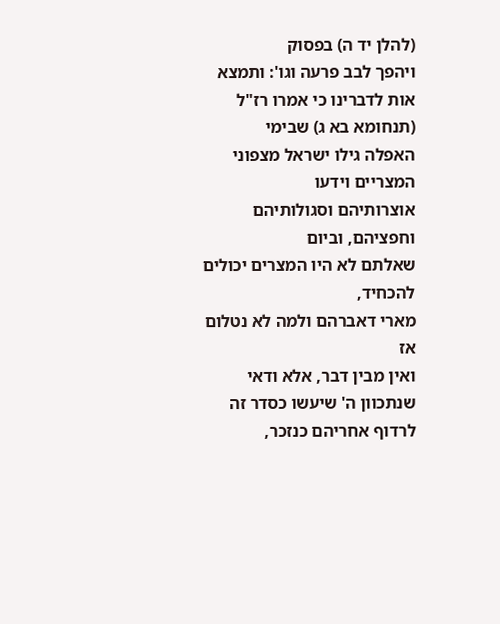(להלן יד ה) בפסוק
ויהפך לבב פרעה וגו': ותמצא
אות לדברינו כי אמרו רז"ל
(תנחומא בא ג) שבימי
האפלה גילו ישראל מצפוני המצריים וידעו
אוצרותיהם וסגולותיהם וחפציהם, וביום
שאלתם לא היו המצרים יכולים להכחיד,
מארי דאברהם ולמה לא נטלום אז
ואין מבין דבר, אלא ודאי
שנתכוון ה' שיעשו כסדר זה
לרדוף אחריהם כנזכר,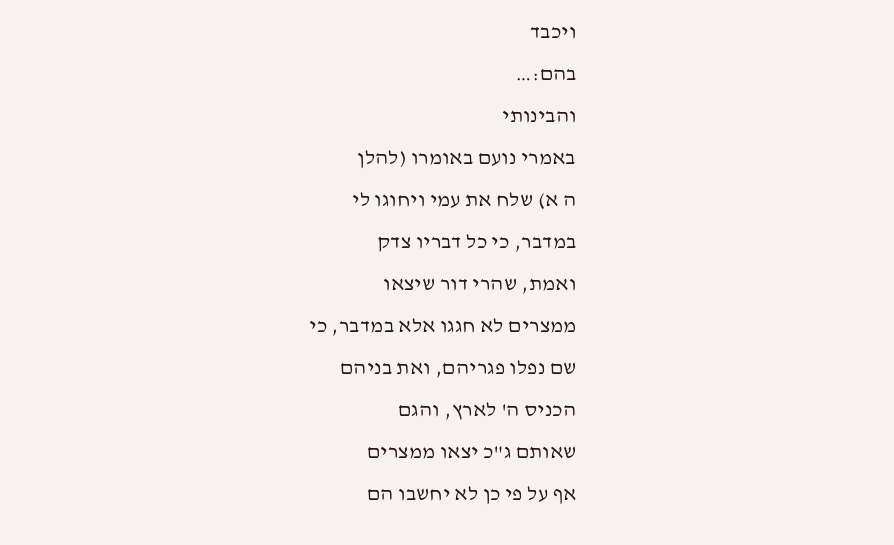ויכבד
בהם:…
והבינותי
באמרי נועם באומרו (להלן
ה א) שלח את עמי ויחוגו לי
במדבר, כי כל דבריו צדק
ואמת, שהרי דור שיצאו
ממצרים לא חגגו אלא במדבר, כי
שם נפלו פגריהם, ואת בניהם
הכניס ה' לארץ, והגם
שאותם ג"כ יצאו ממצרים
אף על פי כן לא יחשבו הם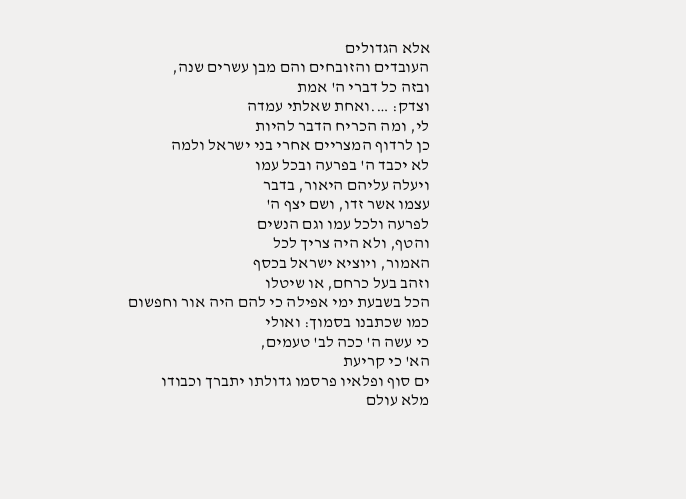אלא הגדולים
העובדים והזובחים והם מבן עשרים שנה,
ובזה כל דברי ה' אמת
וצדק: ….ואחת שאלתי עמדה
לי, ומה הכריח הדבר להיות
כן לרדוף המצריים אחרי בני ישראל ולמה
לא יכבד ה' בפרעה ובכל עמו
ויעלה עליהם היאור, בדבר
עצמו אשר זדו, ושם יצף ה'
לפרעה ולכל עמו וגם הנשים
והטף, ולא היה צריך לכל
האמור, ויוציא ישראל בכסף
וזהב בעל כרחם, או שיטלו
הכל בשבעת ימי אפילה כי להם היה אור וחפשום
כמו שכתבנו בסמוך: ואולי
כי עשה ה' ככה לב' טעמים,
הא' כי קריעת
ים סוף ופלאיו פרסמו גדולתו יתברך וכבודו
מלא עולם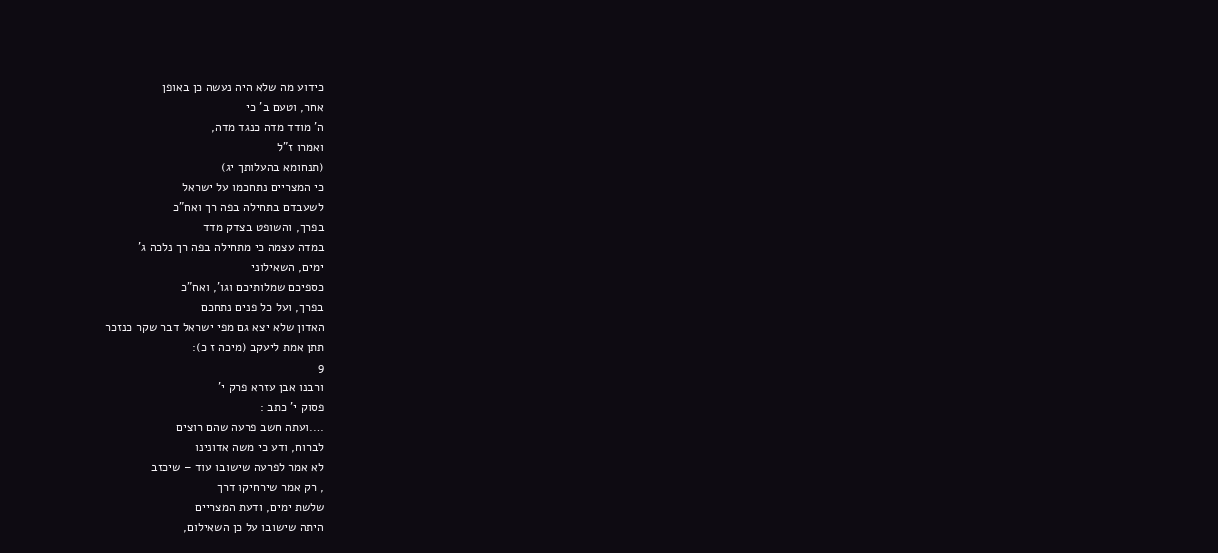כידוע מה שלא היה נעשה כן באופן
אחר, וטעם ב' כי
ה' מודד מדה כנגד מדה,
ואמרו ז"ל
(תנחומא בהעלותך יג)
כי המצריים נתחכמו על ישראל
לשעבדם בתחילה בפה רך ואח"כ
בפרך, והשופט בצדק מדד
במדה עצמה כי מתחילה בפה רך נלכה ג'
ימים, השאילוני
כספיכם שמלותיכם וגו', ואח"כ
בפרך, ועל כל פנים נתחכם
האדון שלא יצא גם מפי ישראל דבר שקר כנזכר
תתן אמת ליעקב (מיכה ז כ):
9
ורבנו אבן עזרא פרק י'
פסוק י' כתב :
….ועתה חשב פרעה שהם רוצים
לברוח, ודע כי משה אדונינו
לא אמר לפרעה שישובו עוד – שיכזב
, רק אמר שירחיקו דרך
שלשת ימים, ודעת המצריים
היתה שישובו על כן השאילום,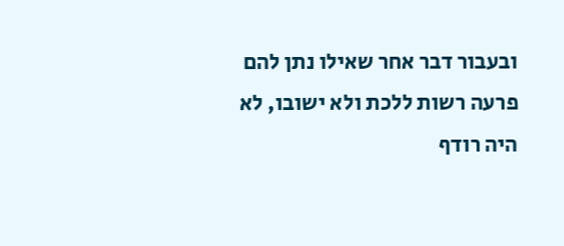ובעבור דבר אחר שאילו נתן להם
פרעה רשות ללכת ולא ישובו, לא
היה רודף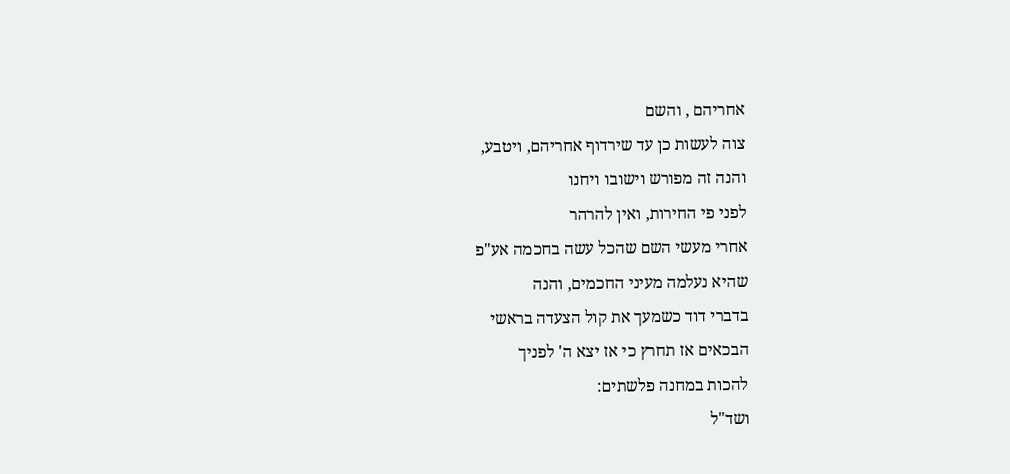אחריהם , והשם
צוה לעשות כן עד שירדוף אחריהם, ויטבע,
והנה זה מפורש וישובו ויחנו
לפני פי החירות, ואין להרהר
אחרי מעשי השם שהכל עשה בחכמה אע"פ
שהיא נעלמה מעיני החכמים, והנה
בדברי דוד כשמעך את קול הצעדה בראשי
הבכאים אז תחרץ כי אז יצא ה' לפניך
להכות במחנה פלשתים:
ושד"ל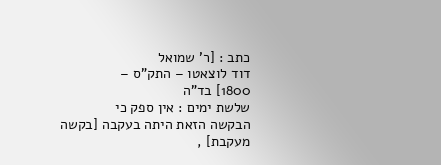כתב : [ר' שמואל
דוד לוצאטו – התק"ס –
1800] בד"ה
שלשת ימים : אין ספק כי
הבקשה הזאת היתה בעקבה [בקשה
מעקבת] ,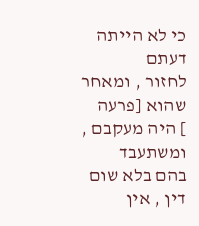כי לא הייתה דעתם
לחזור , ומאחר שהוא [פרעה
] היה מעקבם , ומשתעבד
בהם בלא שום דין , אין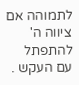לתמוהה אם ציווה ה' להתפתל
עם העקש .